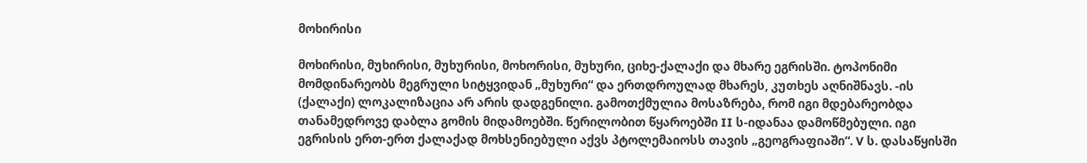მოხირისი

მოხირისი, მუხირისი, მუხურისი, მოხორისი, მუხური, ციხე-ქალაქი და მხარე ეგრისში. ტოპონიმი მომდინარეობს მეგრული სიტყვიდან „მუხური“ და ერთდროულად მხარეს, კუთხეს აღნიშნავს. -ის (ქალაქი) ლოკალიზაცია არ არის დადგენილი. გამოთქმულია მოსაზრება, რომ იგი მდებარეობდა თანამედროვე დაბლა გომის მიდამოებში. წერილობით წყაროებში II ს-იდანაა დამოწმებული. იგი ეგრისის ერთ-ერთ ქალაქად მოხსენიებული აქვს პტოლემაიოსს თავის „გეოგრაფიაში“. V ს. დასაწყისში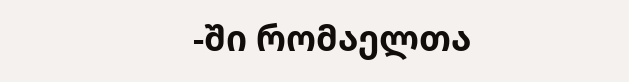-ში რომაელთა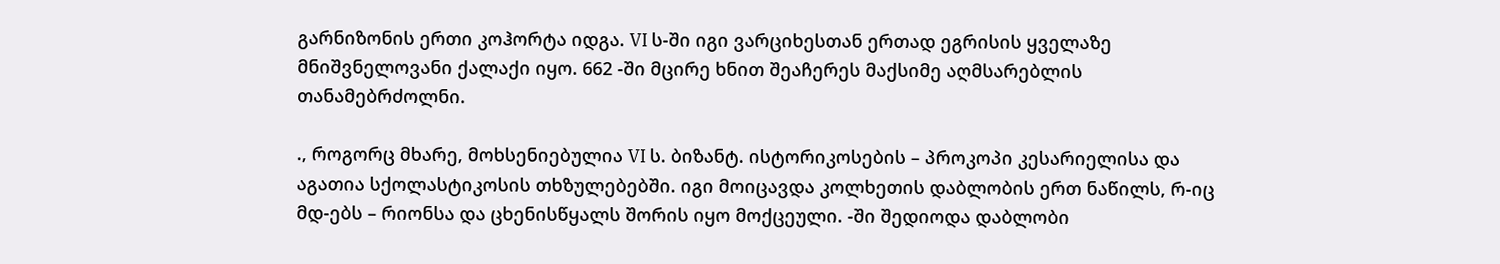გარნიზონის ერთი კოჰორტა იდგა. VI ს-ში იგი ვარციხესთან ერთად ეგრისის ყველაზე მნიშვნელოვანი ქალაქი იყო. 662 -ში მცირე ხნით შეაჩერეს მაქსიმე აღმსარებლის თანამებრძოლნი.

., როგორც მხარე, მოხსენიებულია VI ს. ბიზანტ. ისტორიკოსების – პროკოპი კესარიელისა და აგათია სქოლასტიკოსის თხზულებებში. იგი მოიცავდა კოლხეთის დაბლობის ერთ ნაწილს, რ-იც მდ-ებს – რიონსა და ცხენისწყალს შორის იყო მოქცეული. -ში შედიოდა დაბლობი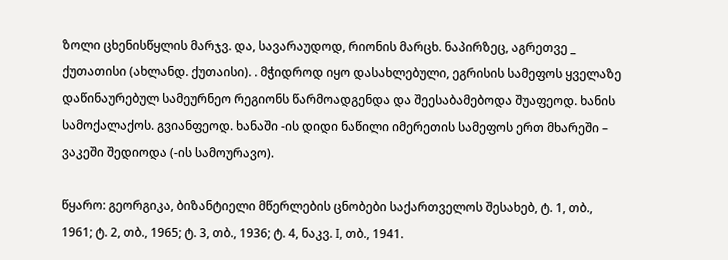ზოლი ცხენისწყლის მარჯვ. და, სავარაუდოდ, რიონის მარცხ. ნაპირზეც, აგრეთვე _ ქუთათისი (ახლანდ. ქუთაისი). . მჭიდროდ იყო დასახლებული, ეგრისის სამეფოს ყველაზე დაწინაურებულ სამეურნეო რეგიონს წარმოადგენდა და შეესაბამებოდა შუაფეოდ. ხანის სამოქალაქოს. გვიანფეოდ. ხანაში -ის დიდი ნაწილი იმერეთის სამეფოს ერთ მხარეში – ვაკეში შედიოდა (-ის სამოურავო).

წყარო: გეორგიკა, ბიზანტიელი მწერლების ცნობები საქართველოს შესახებ, ტ. 1, თბ., 1961; ტ. 2, თბ., 1965; ტ. 3, თბ., 1936; ტ. 4, ნაკვ. I, თბ., 1941.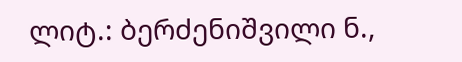ლიტ.: ბერძენიშვილი ნ.,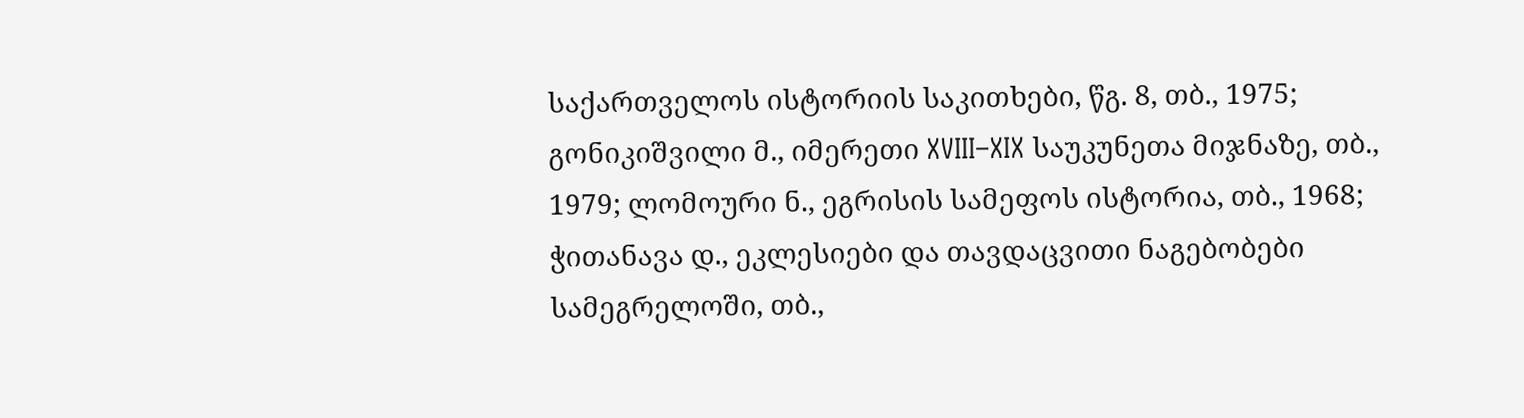საქართველოს ისტორიის საკითხები, წგ. 8, თბ., 1975; გონიკიშვილი მ., იმერეთი XVIII–XIX საუკუნეთა მიჯნაზე, თბ., 1979; ლომოური ნ., ეგრისის სამეფოს ისტორია, თბ., 1968; ჭითანავა დ., ეკლესიები და თავდაცვითი ნაგებობები სამეგრელოში, თბ.,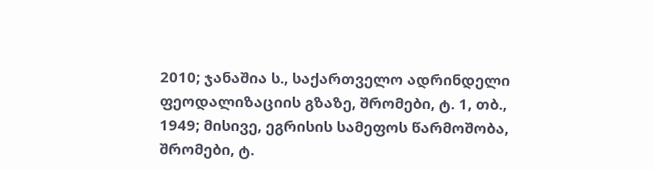2010; ჯანაშია ს., საქართველო ადრინდელი ფეოდალიზაციის გზაზე, შრომები, ტ. 1, თბ., 1949; მისივე, ეგრისის სამეფოს წარმოშობა, შრომები, ტ.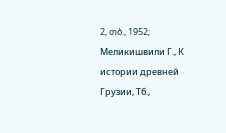2, თბ., 1952; Меликишвили Г., К истории древней Грузии, Тб.,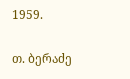1959.

თ. ბერაძე